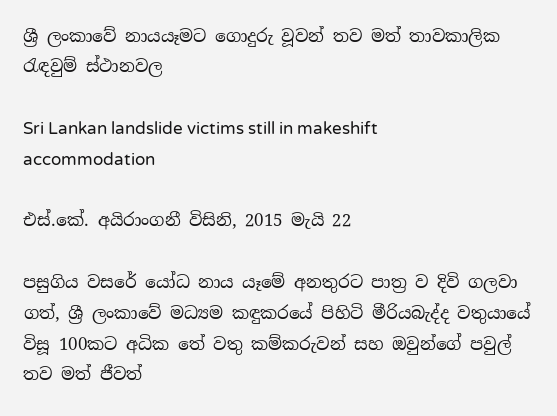ශ්‍රී ලංකාවේ නායයෑමට ගොදුරු වූවන් තව මත් තාවකාලික රැඳවුම් ස්ථානවල

Sri Lankan landslide victims still in makeshift accommodation

එස්.කේ. අයිරාංගනී විසිනි, 2015 මැයි 22

පසුගිය වසරේ යෝධ නාය යෑමේ අනතුරට පාත්‍ර ව දිවි ගලවා ගත්, ශ්‍රී ලංකාවේ මධ්‍යම කඳුකරයේ පිහිටි මීරියබැද්ද වතුයායේ විසූ 100කට අධික තේ වතු කම්කරුවන් සහ ඔවුන්ගේ පවුල් තව මත් ජීවත්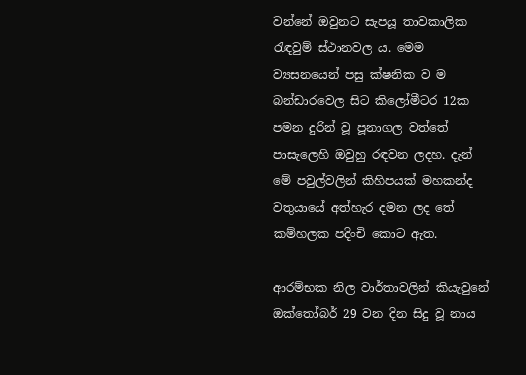වන්නේ ඔවුනට සැපයූ තාවකාලික රැඳවුම් ස්ථානවල ය. මෙම ව්‍යසනයෙන් පසු ක්ෂනික ව ම බන්ඩාරවෙල සිට කිලෝමීටර 12ක පමන දුරින් වූ පූනාගල වත්තේ පාසැලෙහි ඔවුහු රඳවන ලදහ. දැන් මේ පවුල්වලින් කිහිපයක් මහකන්ද වතුයායේ අත්හැර දමන ලද තේ කම්හලක පදිංචි කොට ඇත.

ආරම්භක නිල වාර්තාවලින් කියැවුනේ ඔක්තෝබර් 29 වන දින සිදු වූ නාය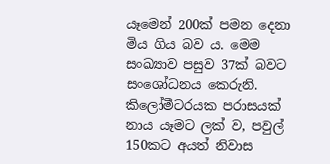යෑමෙන් 200ක් පමන දෙනා මිය ගිය බව ය. මෙම සංඛ්‍යාව පසුව 37ක් බවට සංශෝධනය කෙරුනි. කිලෝමීටරයක පරාසයක් නාය යෑමට ලක් ව, පවුල් 150කට අයත් නිවාස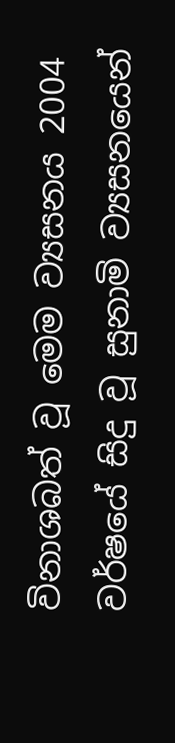විනාශබත් වූ මෙම ව්‍යසනය 2004 වර්ෂයේ සිදු වූ සුනාමි ව්‍යසනයෙන්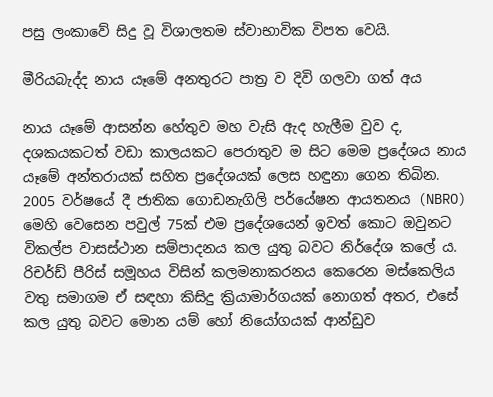පසු ලංකාවේ සිදු වූ විශාලතම ස්වාභාවික විපත වෙයි.

මීරියබැද්ද නාය යෑමේ අනතුරට පාත්‍ර ව දිවි ගලවා ගත් අය

නාය යෑමේ ආසන්න හේතුව මහ වැසි ඇද හැලීම වුව ද, දශකයකටත් වඩා කාලයකට පෙරාතුව ම සිට මෙම ප්‍රදේශය නාය යෑමේ අන්තරායක් සහිත ප්‍රදේශයක් ලෙස හඳුනා ගෙන තිබින. 2005 වර්ෂයේ දී ජාතික ගොඩනැගිලි පර්යේෂන ආයතනය (NBRO) මෙහි වෙසෙන පවුල් 75ක් එම ප්‍රදේශයෙන් ඉවත් කොට ඔවුනට විකල්ප වාසස්ථාන සම්පාදනය කල යුතු බවට නිර්දේශ කලේ ය. රිචර්ඩ් පීරිස් සමූහය විසින් කලමනාකරනය කෙරෙන මස්කෙලිය වතු සමාගම ඒ සඳහා කිසිදු ක්‍රියාමාර්ගයක් නොගත් අතර, එසේ කල යුතු බවට මොන යම් හෝ නියෝගයක් ආන්ඩුව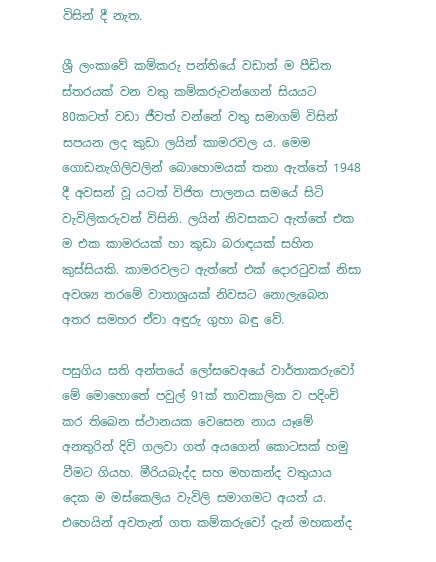විසින් දී නැත.

ශ්‍රී ලංකාවේ කම්කරු පන්තියේ වඩාත් ම පීඩිත ස්තරයක් වන වතු කම්කරුවන්ගෙන් සියයට 80කටත් වඩා ජීවත් වන්නේ වතු සමාගම් විසින් සපයන ලද කුඩා ලයින් කාමරවල ය. මෙම ගොඩනැගිලිවලින් බොහොමයක් තනා ඇත්තේ 1948 දී අවසන් වූ යටත් විජිත පාලනය සමයේ සිටි වැවිලිකරුවන් විසිනි. ලයින් නිවසකට ඇත්තේ එක ම එක කාමරයක් හා කුඩා බරාඳයක් සහිත කුස්සියකි. කාමරවලට ඇත්තේ එක් දොරටුවක් නිසා අවශ්‍ය තරමේ වාතාශ්‍රයක් නිවසට නොලැබෙන අතර සමහර ඒවා අඳුරු ගුහා බඳු වේ.

පසුගිය සති අන්තයේ ලෝසවෙඅයේ වාර්තාකරුවෝ මේ මොහොතේ පවුල් 91ක් තාවකාලික ව පදිංචි කර තිබෙන ස්ථානයක වෙසෙන නාය යෑමේ අනතුරින් දිවි ගලවා ගත් අයගෙන් කොටසක් හමු වීමට ගියහ. මීරියබැද්ද සහ මහකන්ද වතුයාය දෙක ම මස්කෙලිය වැවිලි සමාගමට අයත් ය. එහෙයින් අවතැන් ගත කම්කරුවෝ දැන් මහකන්ද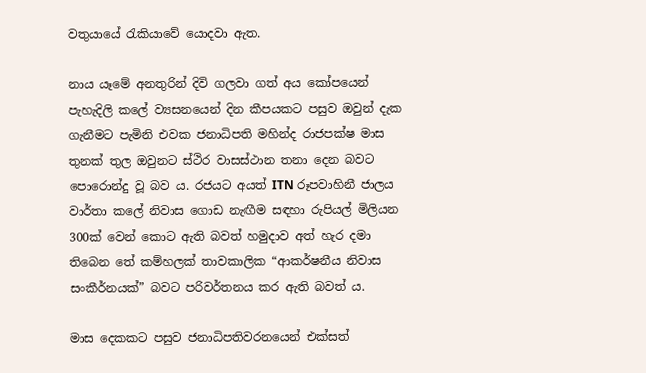වතුයායේ රැකියාවේ යොදවා ඇත.

නාය යෑමේ අනතුරින් දිවි ගලවා ගත් අය කෝපයෙන් පැහැදිලි කලේ ව්‍යසනයෙන් දින කීපයකට පසුව ඔවුන් දැක ගැනීමට පැමිනි එවක ජනාධිපති මහින්ද රාජපක්ෂ මාස තුනක් තුල ඔවුනට ස්ථිර වාසස්ථාන තනා දෙන බවට පොරොන්දු වූ බව ය. රජයට අයත් ITN රූපවාහිනී ජාලය වාර්තා කලේ නිවාස ගොඩ නැඟීම සඳහා රුපියල් මිලියන 300ක් වෙන් කොට ඇති බවත් හමුදාව අත් හැර දමා තිබෙන තේ කම්හලක් තාවකාලික “ආකර්ෂනීය නිවාස සංකීර්නයක්” බවට පරිවර්තනය කර ඇති බවත් ය.

මාස දෙකකට පසුව ජනාධිපතිවරනයෙන් එක්සත්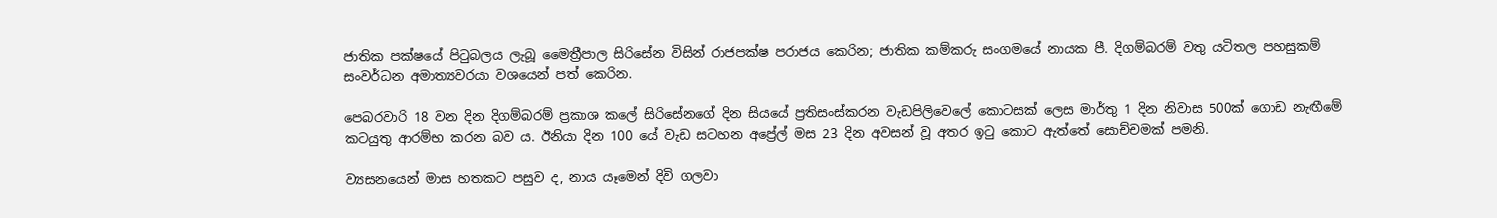ජාතික පක්ෂයේ පිටුබලය ලැබූ මෛත්‍රීපාල සිරිසේන විසින් රාජපක්ෂ පරාජය කෙරින; ජාතික කම්කරු සංගමයේ නායක පී. දිගම්බරම් වතු යටිතල පහසුකම් සංවර්ධන අමාත්‍යවරයා වශයෙන් පත් කෙරින.

පෙබරවාරි 18 වන දින දිගම්බරම් ප්‍රකාශ කලේ සිරිසේනගේ දින සියයේ ප්‍රතිසංස්කරන වැඩපිලිවෙලේ කොටසක් ලෙස මාර්තු 1 දින නිවාස 500ක් ගොඩ නැඟීමේ කටයුතු ආරම්භ කරන බව ය. ඊනියා දින 100 යේ වැඩ සටහන අප්‍රේල් මස 23 දින අවසන් වූ අතර ඉටු කොට ඇත්තේ සොච්චමක් පමනි.

ව්‍යසනයෙන් මාස හතකට පසුව ද, නාය යෑමෙන් දිවි ගලවා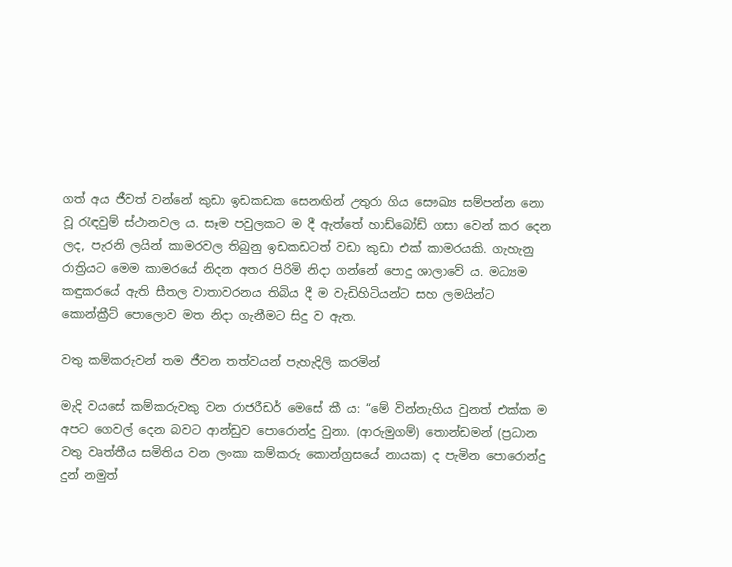ගත් අය ජීවත් වන්නේ කුඩා ඉඩකඩක සෙනඟින් උතුරා ගිය සෞඛ්‍ය සම්පන්න නො වූ රැඳවුම් ස්ථානවල ය. සෑම පවුලකට ම දී ඇත්තේ හාඩ්බෝඩ් ගසා වෙන් කර දෙන ලද, පැරනි ලයින් කාමරවල තිබුනු ඉඩකඩටත් වඩා කුඩා එක් කාමරයකි. ගැහැනු රාත්‍රියට මෙම කාමරයේ නිදන අතර පිරිමි නිදා ගන්නේ පොදු ශාලාවේ ය. මධ්‍යම කඳුකරයේ ඇති සීතල වාතාවරනය තිබිය දී ම වැඩිහිටියන්ට සහ ලමයින්ට කොන්ක්‍රීට් පොලොව මත නිදා ගැනීමට සිදු ව ඇත.

වතු කම්කරුවන් තම ජීවන තත්වයන් පැහැදිලි කරමින්

මැදි වයසේ කම්කරුවකු වන රාජරීඩර් මෙසේ කී ය: “මේ වින්නැහිය වුනත් එක්ක ම අපට ගෙවල් දෙන බවට ආන්ඩුව පොරොන්දු වුනා. (ආරුමුගම්) තොන්ඩමන් (ප්‍රධාන වතු වෘත්තීය සමිතිය වන ලංකා කම්කරු කොන්ග්‍රසයේ නායක) ද පැමින පොරොන්දු දුන් නමුත්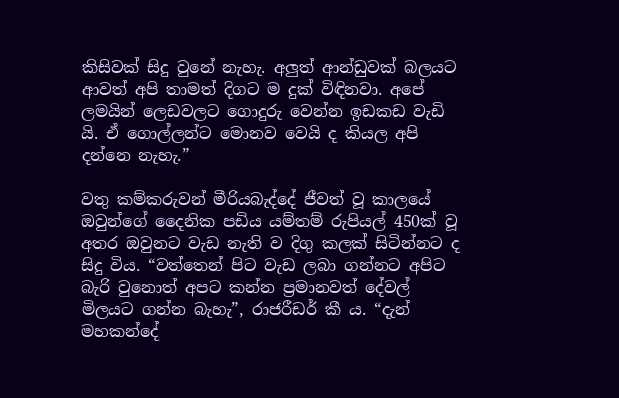කිසිවක් සිදු වුනේ නැහැ. අලුත් ආන්ඩුවක් බලයට ආවත් අපි තාමත් දිගට ම දුක් විඳිනවා. අපේ ලමයින් ලෙඩවලට ගොදුරු වෙන්න ඉඩකඩ වැඩි යි. ඒ ගොල්ලන්ට මොනව වෙයි ද කියල අපි දන්නෙ නැහැ.”

වතු කම්කරුවන් මීරියබැද්දේ ජීවත් වූ කාලයේ ඔවුන්ගේ දෛනික පඩිය යම්තම් රුපියල් 450ක් වූ අතර ඔවුනට වැඩ නැති ව දිගු කලක් සිටින්නට ද සිදු විය. “වත්තෙන් පිට වැඩ ලබා ගන්නට අපිට බැරි වුනොත් අපට කන්න ප්‍රමානවත් දේවල් මිලයට ගන්න බැහැ”, රාජරීඩර් කී ය. “දැන් මහකන්දේ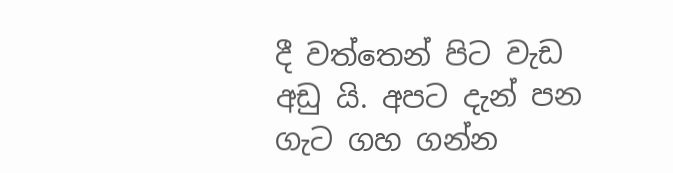දී වත්තෙන් පිට වැඩ අඩු යි. අපට දැන් පන ගැට ගහ ගන්න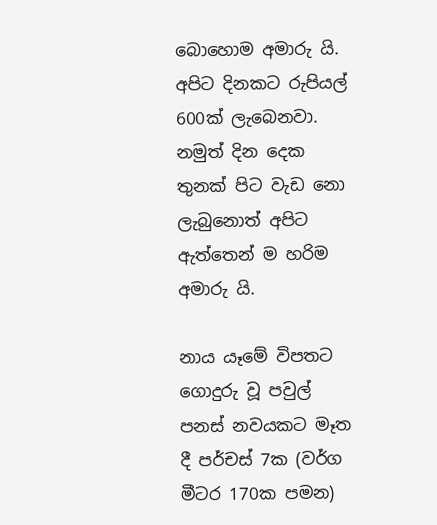බොහොම අමාරු යි. අපිට දිනකට රුපියල් 600ක් ලැබෙනවා. නමුත් දින දෙක තුනක් පිට වැඩ නො ලැබුනොත් අපිට ඇත්තෙන් ම හරිම අමාරු යි.

නාය යෑමේ විපතට ගොදුරු වූ පවුල් පනස් නවයකට මෑත දී පර්චස් 7ක (වර්ග මීටර 170ක පමන)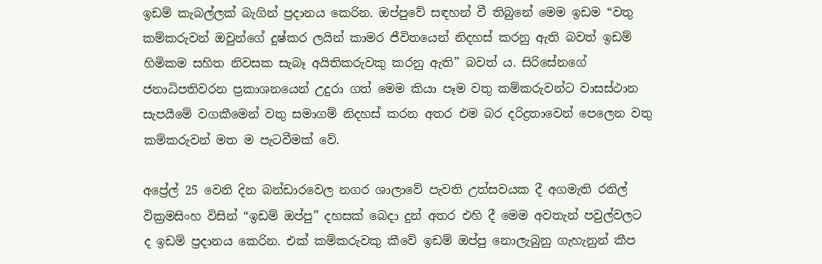ඉඩම් කැබල්ලක් බැගින් ප්‍රදානය කෙරින. ඔප්පුවේ සඳහන් වී තිබුනේ මෙම ඉඩම “වතු කම්කරුවන් ඔවුන්ගේ දුෂ්කර ලයින් කාමර ජීවිතයෙන් නිදහස් කරනු ඇති බවත් ඉඩම් හිමිකම සහිත නිවසක සැබෑ අයිතිකරුවකු කරනු ඇති” බවත් ය. සිරිසේනගේ ජනාධිපතිවරන ප්‍රකාශනයෙන් උදුරා ගත් මෙම කියා පෑම වතු කම්කරුවන්ට වාසස්ථාන සැපයීමේ වගකීමෙන් වතු සමාගම් නිදහස් කරන අතර එම බර දරිද්‍රතාවෙන් පෙලෙන වතු කම්කරුවන් මත ම පැටවීමක් වේ.

අප්‍රේල් 25 වෙනි දින බන්ඩාරවෙල නගර ශාලාවේ පැවති උත්සවයක දී අගමැති රනිල් වික්‍රමසිංහ විසින් “ඉඩම් ඔප්පු” දහසක් බෙදා දුන් අතර එහි දී මෙම අවතැන් පවුල්වලට ද ඉඩම් ප්‍රදානය කෙරින. එක් කම්කරුවකු කීවේ ඉඩම් ඔප්පු නොලැබුනු ගැහැනුන් කීප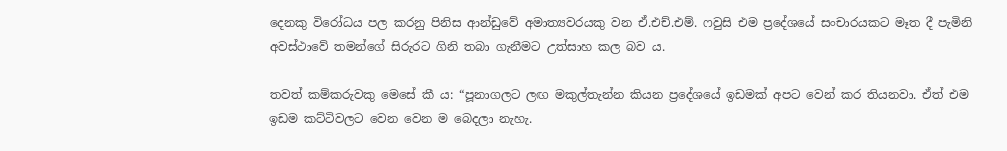දෙනකු විරෝධය පල කරනු පිනිස ආන්ඩුවේ අමාත්‍යවරයකු වන ඒ.එච්.එම්. ෆවුසි එම ප්‍රදේශයේ සංචාරයකට මෑත දී පැමිනි අවස්ථාවේ තමන්ගේ සිරුරට ගිනි තබා ගැනීමට උත්සාහ කල බව ය.

තවත් කම්කරුවකු මෙසේ කී ය: “පූනාගලට ලඟ මකුල්තැන්න කියන ප්‍රදේශයේ ඉඩමක් අපට වෙන් කර තියනවා. ඒත් එම ඉඩම කට්ටිවලට වෙන වෙන ම බෙදලා නැහැ.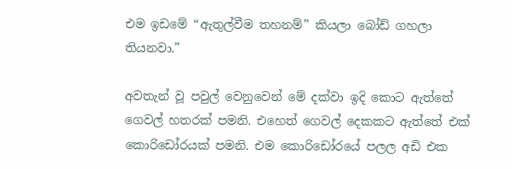එම ඉඩමේ “ඇතුල්වීම තහනම්” කියලා බෝඩ් ගහලා තියනවා.”

අවතැන් වූ පවුල් වෙනුවෙන් මේ දක්වා ඉදි කොට ඇත්තේ ගෙවල් හතරක් පමනි. එහෙත් ගෙවල් දෙකකට ඇත්තේ එක් කොරිඩෝරයක් පමනි. එම කොරිඩෝරයේ පලල අඩි එක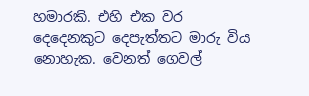හමාරකි. එහි එක වර දෙදෙනකුට දෙපැත්තට මාරු විය නොහැක. වෙනත් ගෙවල්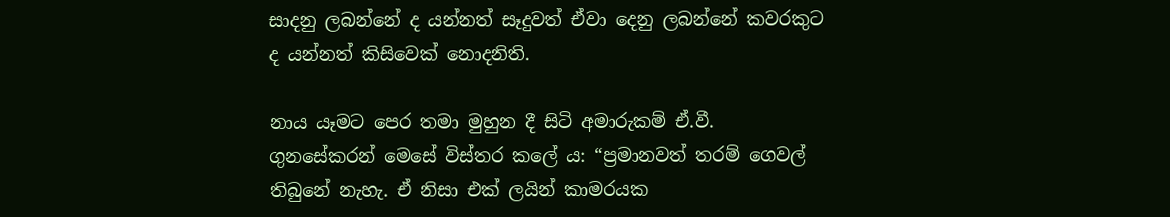සාදනු ලබන්නේ ද යන්නත් සෑදුවත් ඒවා දෙනු ලබන්නේ කවරකුට ද යන්නත් කිසිවෙක් නොදනිති.

නාය යෑමට පෙර තමා මුහුන දී සිටි අමාරුකම් ඒ.වී. ගුනසේකරන් මෙසේ විස්තර කලේ ය: “ප්‍රමානවත් තරම් ගෙවල් තිබුනේ නැහැ. ඒ නිසා එක් ලයින් කාමරයක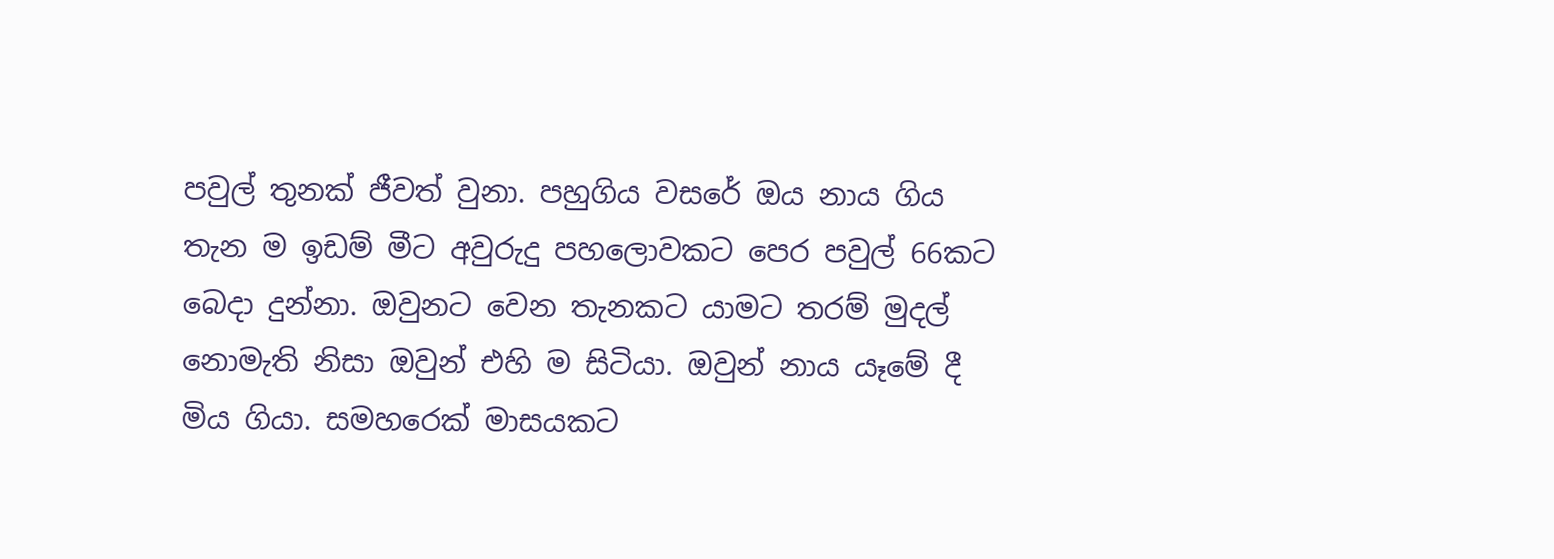පවුල් තුනක් ජීවත් වුනා. පහුගිය වසරේ ඔය නාය ගිය තැන ම ඉඩම් මීට අවුරුදු පහලොවකට පෙර පවුල් 66කට බෙදා දුන්නා. ඔවුනට වෙන තැනකට යාමට තරම් මුදල් නොමැති නිසා ඔවුන් එහි ම සිටියා. ඔවුන් නාය යෑමේ දී මිය ගියා. සමහරෙක් මාසයකට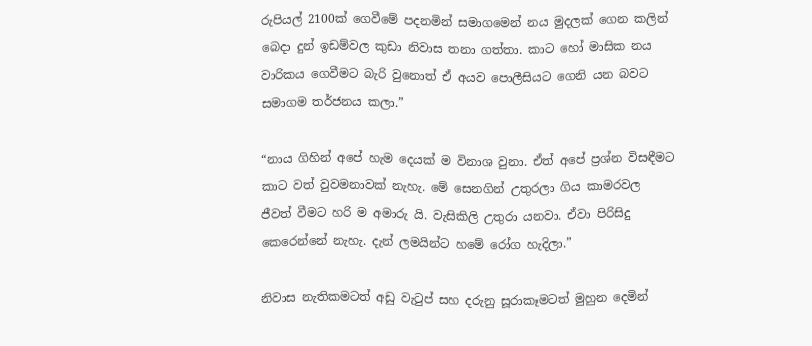රුපියල් 2100ක් ගෙවීමේ පදනමින් සමාගමෙන් නය මුදලක් ගෙන කලින් බෙදා දුන් ඉඩම්වල කුඩා නිවාස තනා ගත්තා. කාට හෝ මාසික නය වාරිකය ගෙවීමට බැරි වුනොත් ඒ අයව පොලීසියට ගෙනි යන බවට සමාගම තර්ජනය කලා.”

“නාය ගිහින් අපේ හැම දෙයක් ම විනාශ වුනා. ඒත් අපේ ප්‍රශ්න විසඳීමට කාට වත් වුවමනාවක් නැහැ. මේ සෙනගින් උතුරලා ගිය කාමරවල ජීවත් වීමට හරි ම අමාරු යි. වැසිකිලි උතුරා යනවා. ඒවා පිරිසිදු කෙරෙන්නේ නැහැ. දැන් ලමයින්ට හමේ රෝග හැදිලා.”

නිවාස නැතිකමටත් අඩු වැටුප් සහ දරුනු සූරාකෑමටත් මුහුන දෙමින්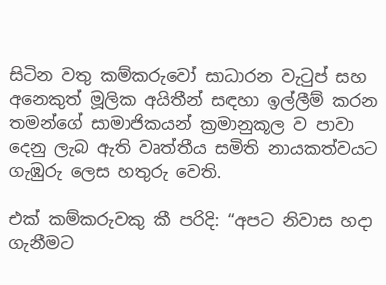සිටින වතු කම්කරුවෝ සාධාරන වැටුප් සහ අනෙකුත් මූලික අයිතීන් සඳහා ඉල්ලීම් කරන තමන්ගේ සාමාජිකයන් ක්‍රමානුකූල ව පාවා දෙනු ලැබ ඇති වෘත්තීය සමිති නායකත්වයට ගැඹුරු ලෙස හතුරු වෙති.

එක් කම්කරුවකු කී පරිදි: “අපට නිවාස හදා ගැනීමට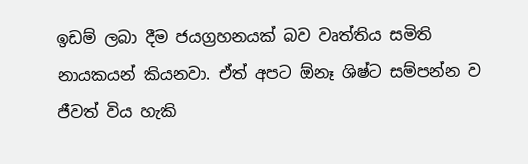ඉඩම් ලබා දීම ජයග්‍රහනයක් බව වෘත්තිය සමිති නායකයන් කියනවා. ඒත් අපට ඕනෑ ශිෂ්ට සම්පන්න ව ජීවත් විය හැකි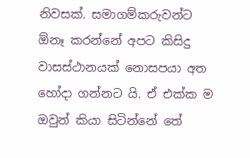නිවසක්. සමාගම්කරුවන්ට ඕනෑ කරන්නේ අපට කිසිදු වාසස්ථානයක් නොසපයා අත හෝදා ගන්නට යි. ඒ එක්ක ම ඔවුන් කියා සිටින්නේ තේ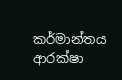කර්මාන්තය ආරක්ෂා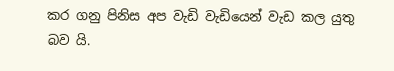කර ගනු පිනිස අප වැඩි වැඩියෙන් වැඩ කල යුතු බව යි.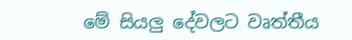මේ සියලු දේවලට වෘත්තීය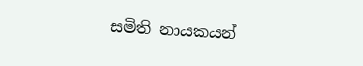සමිති නායකයන්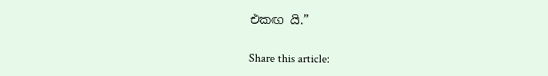එකඟ යි.”

Share this article: